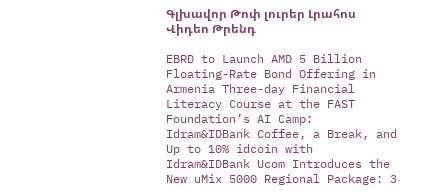Գլխավոր Թոփ լուրեր Լրահոս Վիդեո Թրենդ

EBRD to Launch AMD 5 Billion Floating-Rate Bond Offering in Armenia Three-day Financial Literacy Course at the FAST Foundation’s AI Camp: Idram&IDBank Coffee, a Break, and Up to 10% idcoin with Idram&IDBank Ucom Introduces the New uMix 5000 Regional Package: 3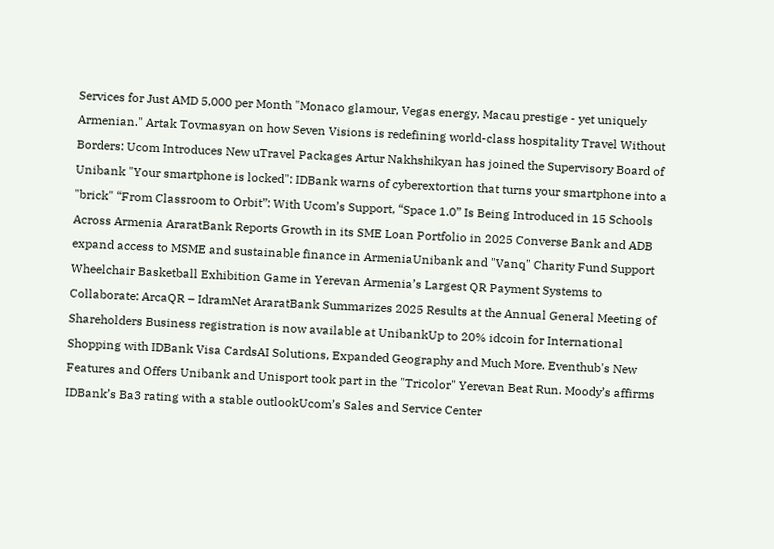Services for Just AMD 5,000 per Month "Monaco glamour, Vegas energy, Macau prestige - yet uniquely Armenian." Artak Tovmasyan on how Seven Visions is redefining world-class hospitality Travel Without Borders: Ucom Introduces New uTravel Packages Artur Nakhshikyan has joined the Supervisory Board of Unibank "Your smartphone is locked": IDBank warns of cyberextortion that turns your smartphone into a "brick" “From Classroom to Orbit”: With Ucom’s Support, “Space 1.0” Is Being Introduced in 15 Schools Across Armenia AraratBank Reports Growth in its SME Loan Portfolio in 2025 Converse Bank and ADB expand access to MSME and sustainable finance in ArmeniaUnibank and "Vanq" Charity Fund Support Wheelchair Basketball Exhibition Game in Yerevan Armenia’s Largest QR Payment Systems to Collaborate: ArcaQR – IdramNet AraratBank Summarizes 2025 Results at the Annual General Meeting of Shareholders Business registration is now available at UnibankUp to 20% idcoin for International Shopping with IDBank Visa CardsAI Solutions, Expanded Geography and Much More. Eventhub's New Features and Offers Unibank and Unisport took part in the "Tricolor" Yerevan Beat Run. Moody’s affirms IDBank’s Ba3 rating with a stable outlookUcom’s Sales and Service Center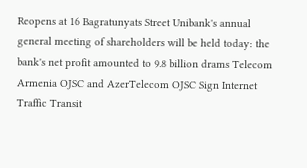Reopens at 16 Bagratunyats Street Unibank's annual general meeting of shareholders will be held today: the bank's net profit amounted to 9.8 billion drams Telecom Armenia OJSC and AzerTelecom OJSC Sign Internet Traffic Transit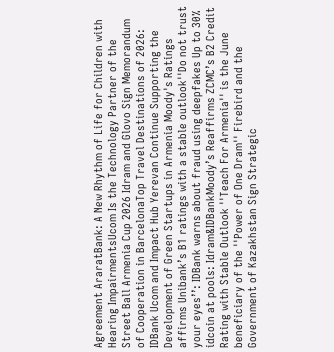Agreement AraratBank: A New Rhythm of Life for Children with Hearing ImpairmentsUcom Is the Technology Partner of the Street Ball Armenia Cup 2026 Idram and Glovo Sign Memorandum of Cooperation in BarcelonaTop Travel Destinations of 2026: IDBank Ucom and Impact Hub Yerevan Continue Supporting the Development of Green Startups in Armenia Moody's Ratings affirms Unibank’s B1 ratings with a stable outlook''Do not trust your eyes’’: IDBank warns about fraud using deepfakes Up to 30% idcoin at pools: Idram&IDBankMoody’s Reaffirms ZCMC’s B2 Credit Rating with Stable Outlook ''Teach For Armenia'' is the June beneficiary of the ''Power of One Dram'' Firebird and the Government of Kazakhstan Sign Strategic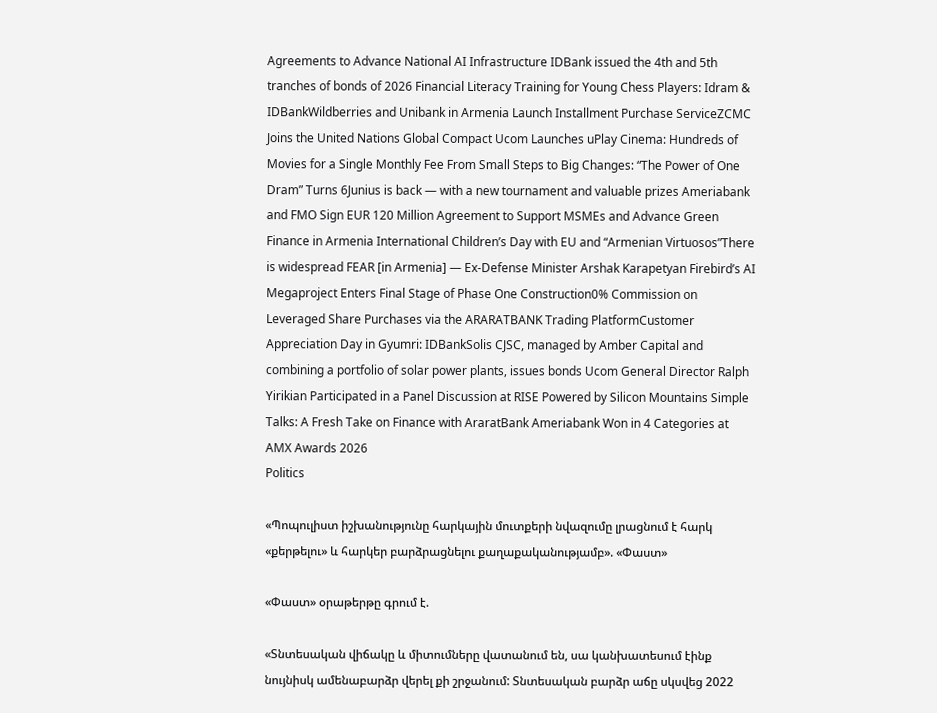Agreements to Advance National AI Infrastructure IDBank issued the 4th and 5th tranches of bonds of 2026 Financial Literacy Training for Young Chess Players: Idram & IDBankWildberries and Unibank in Armenia Launch Installment Purchase ServiceZCMC Joins the United Nations Global Compact Ucom Launches uPlay Cinema: Hundreds of Movies for a Single Monthly Fee From Small Steps to Big Changes: “The Power of One Dram” Turns 6Junius is back — with a new tournament and valuable prizes Ameriabank and FMO Sign EUR 120 Million Agreement to Support MSMEs and Advance Green Finance in Armenia International Children’s Day with EU and “Armenian Virtuosos”There is widespread FEAR [in Armenia] — Ex-Defense Minister Arshak Karapetyan Firebird’s AI Megaproject Enters Final Stage of Phase One Construction0% Commission on Leveraged Share Purchases via the ARARATBANK Trading PlatformCustomer Appreciation Day in Gyumri: IDBankSolis CJSC, managed by Amber Capital and combining a portfolio of solar power plants, issues bonds Ucom General Director Ralph Yirikian Participated in a Panel Discussion at RISE Powered by Silicon Mountains Simple Talks: A Fresh Take on Finance with AraratBank Ameriabank Won in 4 Categories at AMX Awards 2026
Politics

«Պոպուլիստ իշխանությունը հարկային մուտքերի նվազումը լրացնում է հարկ «քերթելու» և հարկեր բարձրացնելու քաղաքականությամբ». «Փաստ»

«Փաստ» օրաթերթը գրում է.

«Տնտեսական վիճակը և միտումները վատանում են, սա կանխատեսում էինք նույնիսկ ամենաբարձր վերել քի շրջանում: Տնտեսական բարձր աճը սկսվեց 2022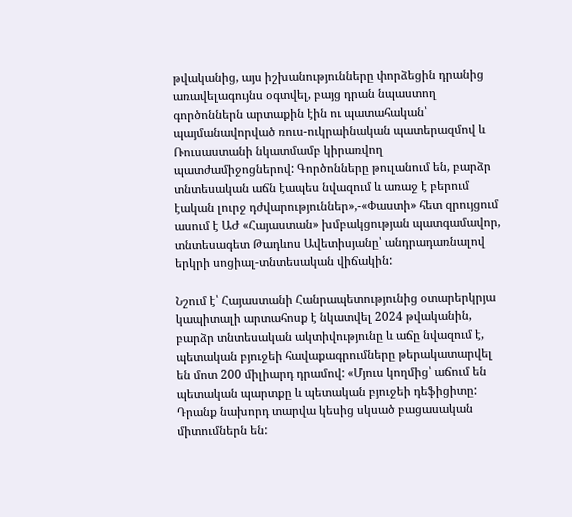թվականից, այս իշխանությունները փորձեցին դրանից առավելագույնս օգտվել, բայց դրան նպաստող գործոններն արտաքին էին ու պատահական՝ պայմանավորված ռուս-ուկրաինական պատերազմով և Ռուսաստանի նկատմամբ կիրառվող պատժամիջոցներով: Գործոնները թուլանում են, բարձր տնտեսական աճն էապես նվազում և առաջ է բերում էական լուրջ դժվարություններ»,-«Փաստի» հետ զրույցում ասում է ԱԺ «Հայաստան» խմբակցության պատգամավոր, տնտեսագետ Թադևոս Ավետիսյանը՝ անդրադառնալով երկրի սոցիալ-տնտեսական վիճակին:

Նշում է՝ Հայաստանի Հանրապետությունից օտարերկրյա կապիտալի արտահոսք է նկատվել 2024 թվականին, բարձր տնտեսական ակտիվությունը և աճը նվազում է, պետական բյուջեի հավաքագրումները թերակատարվել են մոտ 200 միլիարդ դրամով: «Մյուս կողմից՝ աճում են պետական պարտքը և պետական բյուջեի դեֆիցիտը: Դրանք նախորդ տարվա կեսից սկսած բացասական միտումներն են: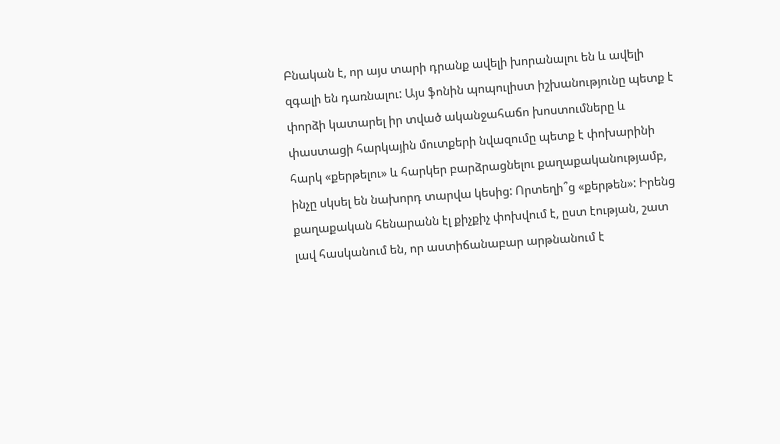Բնական է, որ այս տարի դրանք ավելի խորանալու են և ավելի զգալի են դառնալու: Այս ֆոնին պոպուլիստ իշխանությունը պետք է փորձի կատարել իր տված ականջահաճո խոստումները և փաստացի հարկային մուտքերի նվազումը պետք է փոխարինի հարկ «քերթելու» և հարկեր բարձրացնելու քաղաքականությամբ, ինչը սկսել են նախորդ տարվա կեսից: Որտեղի՞ց «քերթեն»: Իրենց քաղաքական հենարանն էլ քիչքիչ փոխվում է, ըստ էության, շատ լավ հասկանում են, որ աստիճանաբար արթնանում է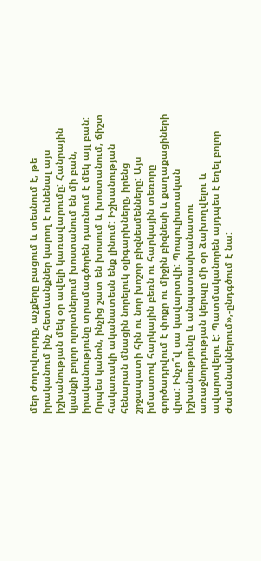մեր ժողովուրդը, աչքերը բացում և տեսնում է, թե իրականում ինչ հետևանքներ կարող է ունենալ այս իշխանության մեկ օր ավելի կառավարումը: Հանրային կյանքի բոլոր ոլորտներում խոստանում են մի բան, իրականությունը տրամագծորեն դառնում է մեկ այլ բան: Որպես կանոն, ինչից շատ են խոսում և խոստանում, ճիշտ հակառակի ականատեսն ենք լինում: Իշխանության հենարան մնացին նորելուկ օլիգարխները, իրենց շրջապատի հին ու նոր խոշոր բիզնեսմենները: Այս իմաստով հարկային բեռն ու հարկային տեռորը գործադրվում է փոքր ու միջին բիզնեսի և քաղաքացիների վրա: Ինչո՞վ սա կավարտվի: Պոպուլիստական իշխանությունը և անպատասխանատու առաջնորդության կերպը մի օր ձախողվելու և ավարտվելու է: Պատմականորեն այդպես է եղել բոլոր ժամանակներում»,-ընդգծում է նա: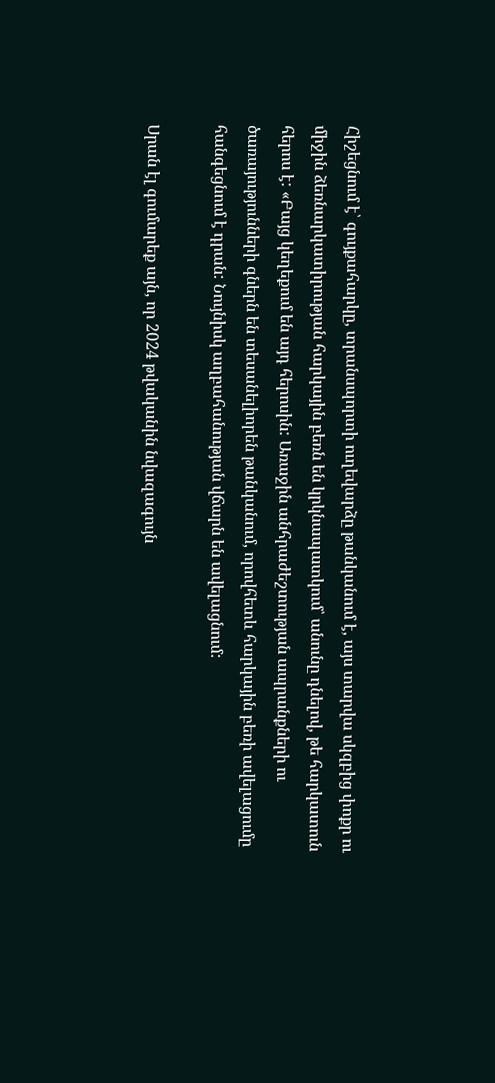Հիշեցնում է՝ գույքահարկը, տրանսպորտի ուղեվարձը թանկանում է, այս տարվա սկզբից փոքր ու միջին ձեռնարկատիրության հարկային բեռն են կրկնապատկում՝ անունը դնելով, թե հարկատուն հերոս է: «Բայց կեղեքում են այդ հերոսին: Առաջին անհրաժեշտության ապրանքների ու ծառայությունների գներն են տեսանելիորեն թանկանում, որովհետև հարկային բեռի ավելացումը հանգեցնում է դրան: Նույնիսկ աղբահանության վճարն են ավելացնում:

Սրան էլ գումարեք այն, որ 2024 թվականին նվազագույն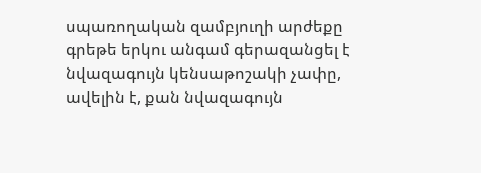սպառողական զամբյուղի արժեքը գրեթե երկու անգամ գերազանցել է նվազագույն կենսաթոշակի չափը, ավելին է, քան նվազագույն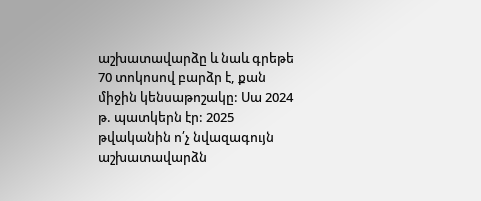աշխատավարձը և նաև գրեթե 70 տոկոսով բարձր է, քան միջին կենսաթոշակը: Սա 2024 թ. պատկերն էր: 2025 թվականին ո՛չ նվազագույն աշխատավարձն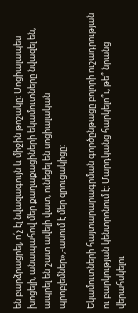են բարձրացրել, ո՛չ էլ նվազագույն և միջին թոշակը: Սոցիալապես խոցելի, անապահով մեր քաղաքացիների եկամուտները նվազել են, ապրել են շատ ավելի վատ, ունեցել են սոցիալական պրոբլեմներ»,-ասում է մեր զրուցակիցը:

Եկամուտների հայտարարագրման գործընթացը բոլորի ուշադրության ու բարկության կենտրոնում է: Մարդկանց հարկելո՞ւ, թե՞ նրանց վերահսկելու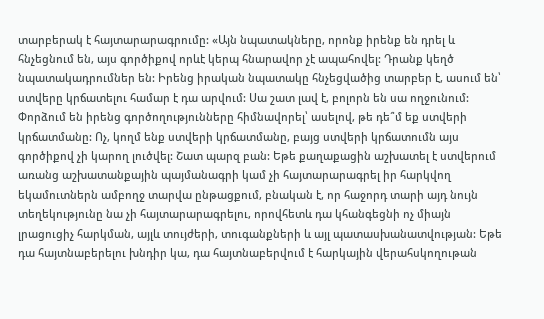տարբերակ է հայտարարագրումը: «Այն նպատակները, որոնք իրենք են դրել և հնչեցնում են, այս գործիքով որևէ կերպ հնարավոր չէ ապահովել: Դրանք կեղծ նպատակադրումներ են: Իրենց իրական նպատակը հնչեցվածից տարբեր է, ասում են՝ ստվերը կրճատելու համար է դա արվում: Սա շատ լավ է, բոլորն են սա ողջունում: Փորձում են իրենց գործողությունները հիմնավորել՝ ասելով, թե դե՞մ եք ստվերի կրճատմանը: Ոչ, կողմ ենք ստվերի կրճատմանը, բայց ստվերի կրճատումն այս գործիքով չի կարող լուծվել: Շատ պարզ բան: Եթե քաղաքացին աշխատել է ստվերում առանց աշխատանքային պայմանագրի կամ չի հայտարարագրել իր հարկվող եկամուտներն ամբողջ տարվա ընթացքում, բնական է, որ հաջորդ տարի այդ նույն տեղեկությունը նա չի հայտարարագրելու, որովհետև դա կհանգեցնի ոչ միայն լրացուցիչ հարկման, այլև տույժերի, տուգանքների և այլ պատասխանատվության: Եթե դա հայտնաբերելու խնդիր կա, դա հայտնաբերվում է հարկային վերահսկողութան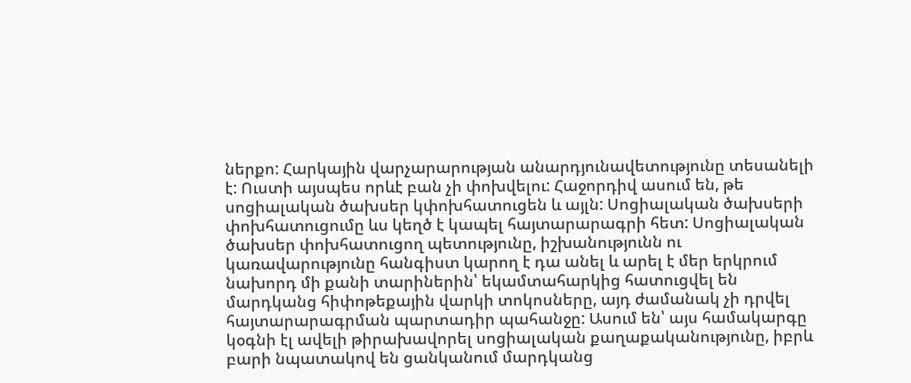ներքո: Հարկային վարչարարության անարդյունավետությունը տեսանելի է: Ուստի այսպես որևէ բան չի փոխվելու: Հաջորդիվ ասում են, թե սոցիալական ծախսեր կփոխհատուցեն և այլն: Սոցիալական ծախսերի փոխհատուցումը ևս կեղծ է կապել հայտարարագրի հետ: Սոցիալական ծախսեր փոխհատուցող պետությունը, իշխանությունն ու կառավարությունը հանգիստ կարող է դա անել և արել է մեր երկրում նախորդ մի քանի տարիներին՝ եկամտահարկից հատուցվել են մարդկանց հիփոթեքային վարկի տոկոսները, այդ ժամանակ չի դրվել հայտարարագրման պարտադիր պահանջը: Ասում են՝ այս համակարգը կօգնի էլ ավելի թիրախավորել սոցիալական քաղաքականությունը, իբրև բարի նպատակով են ցանկանում մարդկանց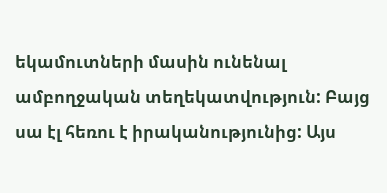եկամուտների մասին ունենալ ամբողջական տեղեկատվություն: Բայց սա էլ հեռու է իրականությունից: Այս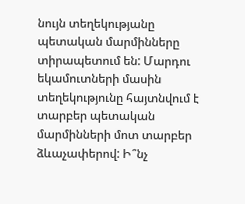նույն տեղեկությանը պետական մարմինները տիրապետում են: Մարդու եկամուտների մասին տեղեկությունը հայտնվում է տարբեր պետական մարմինների մոտ տարբեր ձևաչափերով: Ի՞նչ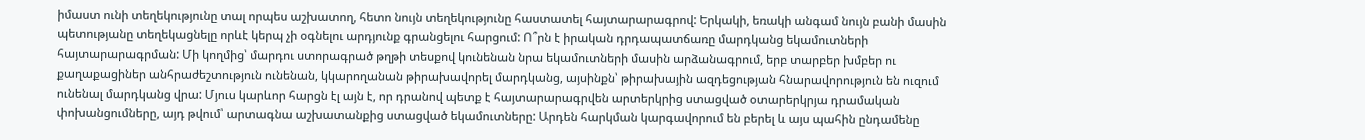իմաստ ունի տեղեկությունը տալ որպես աշխատող, հետո նույն տեղեկությունը հաստատել հայտարարագրով: Երկակի, եռակի անգամ նույն բանի մասին պետությանը տեղեկացնելը որևէ կերպ չի օգնելու արդյունք գրանցելու հարցում: Ո՞րն է իրական դրդապատճառը մարդկանց եկամուտների հայտարարագրման: Մի կողմից՝ մարդու ստորագրած թղթի տեսքով կունենան նրա եկամուտների մասին արձանագրում, երբ տարբեր խմբեր ու քաղաքացիներ անհրաժեշտություն ունենան, կկարողանան թիրախավորել մարդկանց, այսինքն՝ թիրախային ազդեցության հնարավորություն են ուզում ունենալ մարդկանց վրա: Մյուս կարևոր հարցն էլ այն է, որ դրանով պետք է հայտարարագրվեն արտերկրից ստացված օտարերկրյա դրամական փոխանցումները, այդ թվում՝ արտագնա աշխատանքից ստացված եկամուտները: Արդեն հարկման կարգավորում են բերել և այս պահին ընդամենը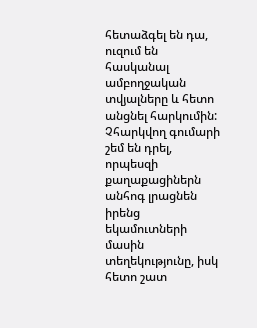հետաձգել են դա, ուզում են հասկանալ ամբողջական տվյալները և հետո անցնել հարկումին: Չհարկվող գումարի շեմ են դրել, որպեսզի քաղաքացիներն անհոգ լրացնեն իրենց եկամուտների մասին տեղեկությունը, իսկ հետո շատ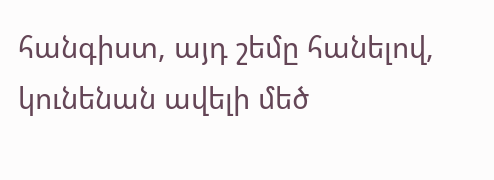հանգիստ, այդ շեմը հանելով, կունենան ավելի մեծ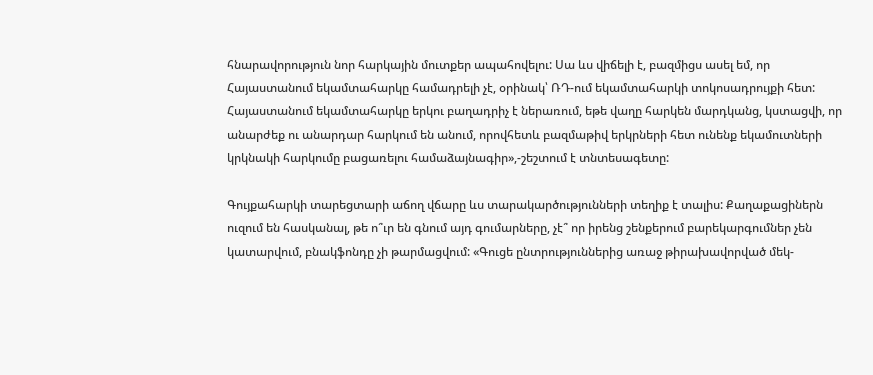հնարավորություն նոր հարկային մուտքեր ապահովելու: Սա ևս վիճելի է, բազմիցս ասել եմ, որ Հայաստանում եկամտահարկը համադրելի չէ, օրինակ՝ ՌԴ-ում եկամտահարկի տոկոսադրույքի հետ: Հայաստանում եկամտահարկը երկու բաղադրիչ է ներառում, եթե վաղը հարկեն մարդկանց, կստացվի, որ անարժեք ու անարդար հարկում են անում, որովհետև բազմաթիվ երկրների հետ ունենք եկամուտների կրկնակի հարկումը բացառելու համաձայնագիր»,-շեշտում է տնտեսագետը:

Գույքահարկի տարեցտարի աճող վճարը ևս տարակարծությունների տեղիք է տալիս: Քաղաքացիներն ուզում են հասկանալ, թե ո՞ւր են գնում այդ գումարները, չէ՞ որ իրենց շենքերում բարեկարգումներ չեն կատարվում, բնակֆոնդը չի թարմացվում: «Գուցե ընտրություններից առաջ թիրախավորված մեկ-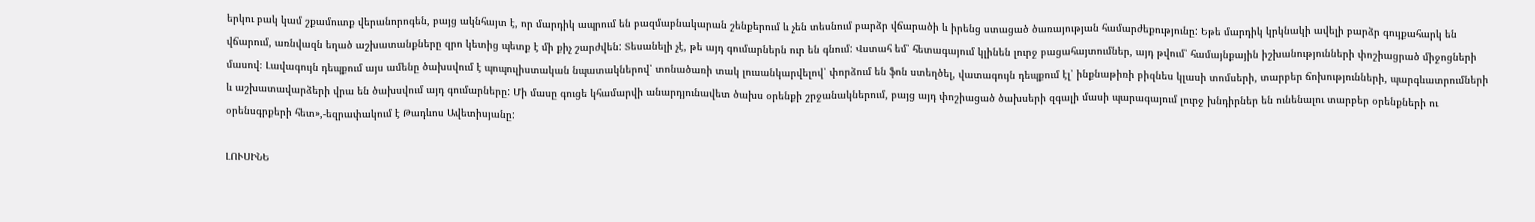երկու բակ կամ շքամուտք վերանորոգեն, բայց ակնհայտ է, որ մարդիկ ապրում են բազմաբնակարան շենքերում և չեն տեսնում բարձր վճարածի և իրենց ստացած ծառայության համարժեքությունը: Եթե մարդիկ կրկնակի ավելի բարձր գույքահարկ են վճարում, առնվազն եղած աշխատանքները զրո կետից պետք է մի քիչ շարժվեն: Տեսանելի չէ, թե այդ գումարներն ուր են գնում: Վստահ եմ՝ հետագայում կլինեն լուրջ բացահայտումներ, այդ թվում՝ համայնքային իշխանությունների փոշիացրած միջոցների մասով։ Լավագույն դեպքում այս ամենը ծախսվում է պոպուլիստական նպատակներով՝ տոնածառի տակ լուսանկարվելով՝ փորձում են ֆոն ստեղծել, վատագույն դեպքում էլ՝ ինքնաթիռի բիզնես կլասի տոմսերի, տարբեր ճոխությունների, պարգևատրումների և աշխատավարձերի վրա են ծախսվում այդ գումարները: Մի մասը գուցե կհամարվի անարդյունավետ ծախս օրենքի շրջանակներում, բայց այդ փոշիացած ծախսերի զգալի մասի պարագայում լուրջ խնդիրներ են ունենալու տարբեր օրենքների ու օրենսգրքերի հետ»,-եզրափակում է Թադևոս Ավետիսյանը:

ԼՈՒՍԻՆԵ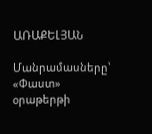ԱՌԱՔԵԼՅԱՆ

Մանրամասները՝ «Փաստ» օրաթերթի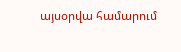այսօրվա համարում